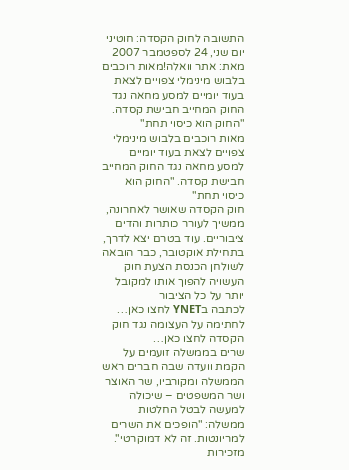התשובה לחוק הקסדה: חוטיני
יום שני, 24 לספטמבר 2007 מאת: אתר וואלה!מאות רוכבים בלבוש מינימלי צפויים לצאת בעוד יומיים למסע מחאה נגד החוק המחייב חבישת קסדה. "החוק הוא כיסוי תחת"
מאות רוכבים בלבוש מינימלי צפויים לצאת בעוד יומיים למסע מחאה נגד החוק המחייב חבישת קסדה. "החוק הוא כיסוי תחת"
חוק הקסדה שאושר לאחרונה, ממשיך לעורר כותרות והדים ציבוריים. עוד בטרם יצא לדרך, בתחילת אוקטובר, כבר הובאה לשולחן הכנסת הצעת חוק העשויה להפוך אותו למקובל יותר על כל הציבור
לכתבה בYNET לחצו כאן…
לחתימה על העצומה נגד חוק הקסדה לחצו כאן…
שרים בממשלה זועמים על הקמת וועדה שבה חברים ראש הממשלה ומקורביו, שר האוצר ושר המשפטים – שיכולה למעשה לבטל החלטות ממשלה: "הופכים את השרים למריונטות. זה לא דמוקרטי". מזכירות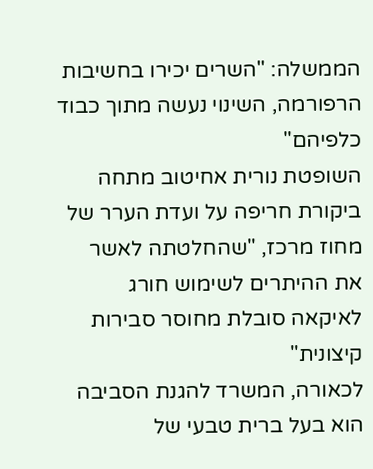הממשלה: "השרים יכירו בחשיבות הרפורמה, השינוי נעשה מתוך כבוד כלפיהם"
השופטת נורית אחיטוב מתחה ביקורת חריפה על ועדת הערר של מחוז מרכז, "שהחלטתה לאשר את ההיתרים לשימוש חורג לאיקאה סובלת מחוסר סבירות קיצונית"
לכאורה, המשרד להגנת הסביבה הוא בעל ברית טבעי של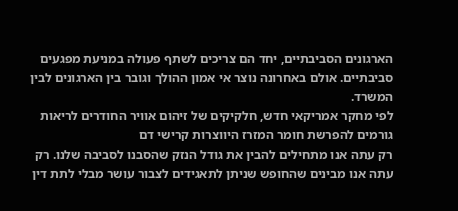הארגונים הסביבתיים, יחד הם צריכים לשתף פעולה במניעת מפגעים סביבתיים. אולם באחרונה נוצר אי אמון ההולך וגובר בין הארגונים לבין המשרד.
לפי מחקר אמריקאי חדש, חלקיקים של זיהום אוויר החודרים לריאות גורמים להפרשת חומר המזרז היווצרות קרישי דם
רק עתה אנו מתחילים להבין את גודל הנזק שהסבנו לסביבה שלנו. רק עתה אנו מבינים שהחופש שניתן לתאגידים לצבור עושר מבלי לתת דין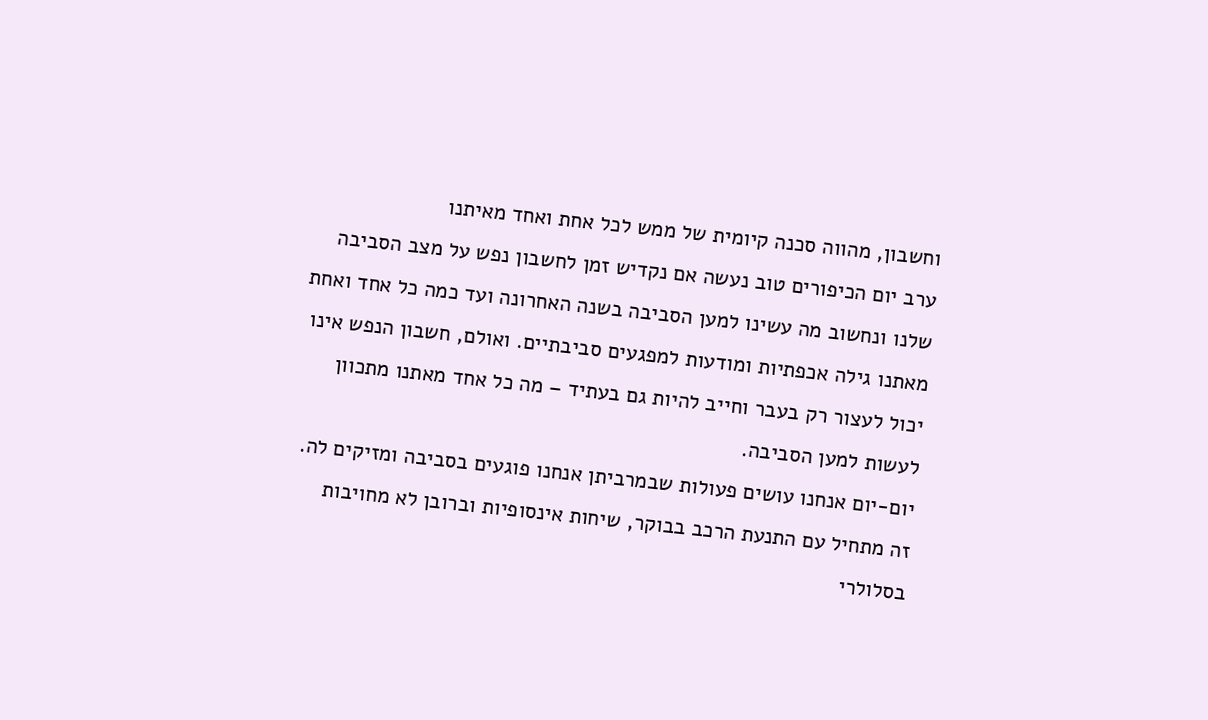וחשבון, מהווה סכנה קיומית של ממש לכל אחת ואחד מאיתנו
ערב יום הכיפורים טוב נעשה אם נקדיש זמן לחשבון נפש על מצב הסביבה שלנו ונחשוב מה עשינו למען הסביבה בשנה האחרונה ועד כמה כל אחד ואחת מאתנו גילה אכפתיות ומודעות למפגעים סביבתיים. ואולם, חשבון הנפש אינו יכול לעצור רק בעבר וחייב להיות גם בעתיד – מה כל אחד מאתנו מתכוון לעשות למען הסביבה.
יום-יום אנחנו עושים פעולות שבמרביתן אנחנו פוגעים בסביבה ומזיקים לה. זה מתחיל עם התנעת הרכב בבוקר, שיחות אינסופיות וברובן לא מחויבות בסלולרי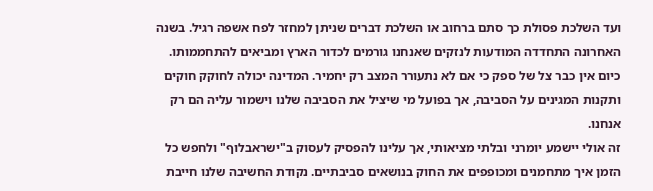ועד השלכת פסולת כך סתם ברחוב או השלכת דברים שניתן למחזר לפח אשפה רגיל. בשנה האחרונה התחדדה המודעות לנזקים שאנחנו גורמים לכדור הארץ ומביאים להתחממותו. כיום אין כבר צל של ספק כי אם לא נתעורר המצב רק יחמיר. המדינה יכולה לחוקק חוקים ותקנות המגינים על הסביבה, אך בפועל מי שיציל את הסביבה שלנו וישמור עליה הם רק אנחנו.
זה אולי יישמע יומרני ובלתי מציאותי, אך עלינו להפסיק לעסוק ב"ישראבלוף" ולחפש כל הזמן איך מתחמנים ומכופפים את החוק בנושאים סביבתיים. נקודת החשיבה שלנו חייבת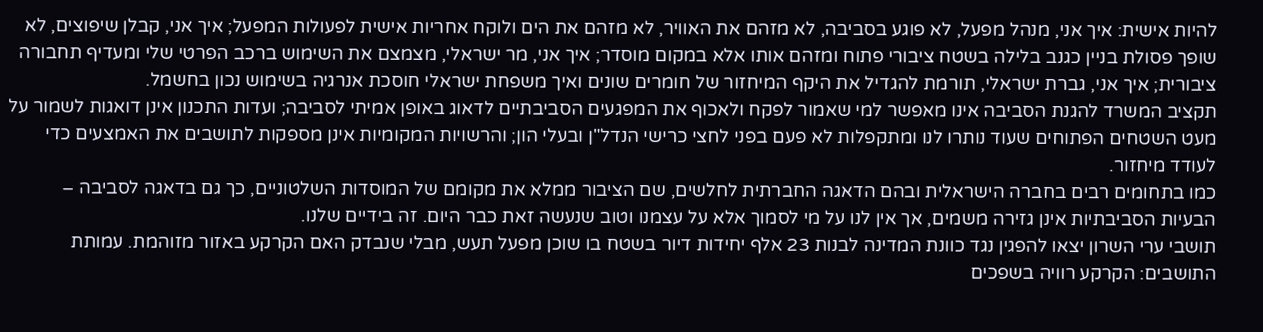להיות אישית: איך אני, מנהל מפעל, לא פוגע בסביבה, לא מזהם את האוויר, לא מזהם את הים ולוקח אחריות אישית לפעולות המפעל; איך אני, קבלן שיפוצים, לא שופך פסולת בניין כגנב בלילה בשטח ציבורי פתוח ומזהם אותו אלא במקום מוסדר; איך אני, מר ישראלי, מצמצם את השימוש ברכב הפרטי שלי ומעדיף תחבורה ציבורית; איך אני, גברת ישראלי, תורמת להגדיל את היקף המיחזור של חומרים שונים ואיך משפחת ישראלי חוסכת אנרגיה בשימוש נכון בחשמל.
תקציב המשרד להגנת הסביבה אינו מאפשר למי שאמור לפקח ולאכוף את המפגעים הסביבתיים לדאוג באופן אמיתי לסביבה; ועדות התכנון אינן דואגות לשמור על מעט השטחים הפתוחים שעוד נותרו לנו ומתקפלות לא פעם בפני לחצי כרישי הנדל"ן ובעלי הון; והרשויות המקומיות אינן מספקות לתושבים את האמצעים כדי לעודד מיחזור.
כמו בתחומים רבים בחברה הישראלית ובהם הדאגה החברתית לחלשים, שם הציבור ממלא את מקומם של המוסדות השלטוניים, כך גם בדאגה לסביבה – הבעיות הסביבתיות אינן גזירה משמים, אך אין לנו על מי לסמוך אלא על עצמנו וטוב שנעשה זאת כבר היום. זה בידיים שלנו.
תושבי ערי השרון יצאו להפגין נגד כוונת המדינה לבנות 23 אלף יחידות דיור בשטח בו שוכן מפעל תעש, מבלי שנבדק האם הקרקע באזור מזוהמת. עמותת התושבים: הקרקע רוויה בשפכים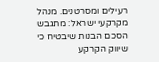רעילים ומסרטנים. מנהל מקרקעי ישראל: מתגבש הסכם הבנות שיבטיח כי שיווק הקרקע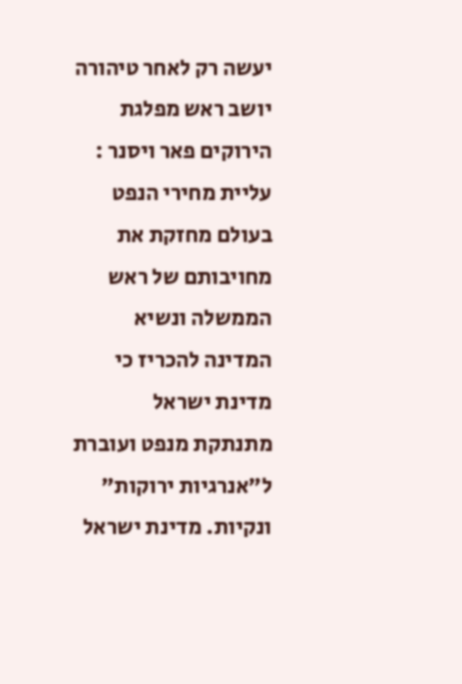יעשה רק לאחר טיהורה
יושב ראש מפלגת הירוקים פאר ויסנר : עליית מחירי הנפט בעולם מחזקת את מחויבותם של ראש הממשלה ונשיא המדינה להכריז כי מדינת ישראל מתנתקת מנפט ועוברת ל"אנרגיות ירוקות" ונקיות. מדינת ישראל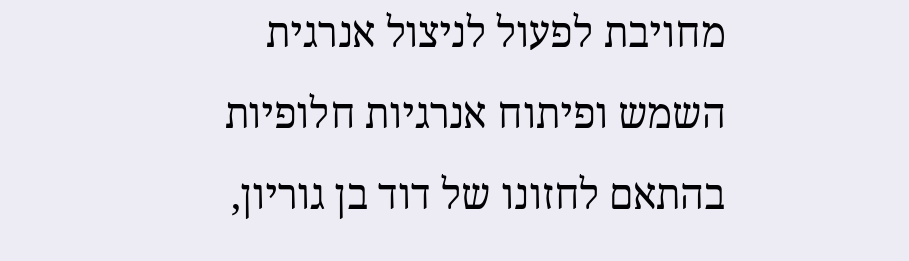מחויבת לפעול לניצול אנרגית השמש ופיתוח אנרגיות חלופיות בהתאם לחזונו של דוד בן גוריון,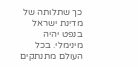כך שתלותה של מדינת ישראל בנפט יהיה מינימלי. בכל העולם מתנתקים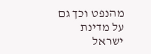מהנפט וכך גם על מדינת ישראל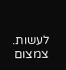לעשות. צמצום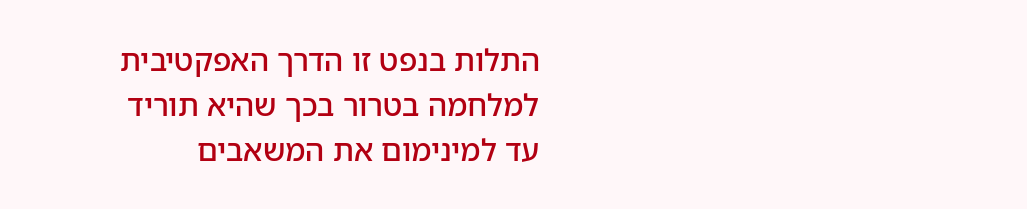התלות בנפט זו הדרך האפקטיבית למלחמה בטרור בכך שהיא תוריד עד למינימום את המשאבים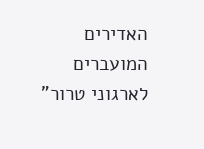האדירים המועברים לארגוני טרור"